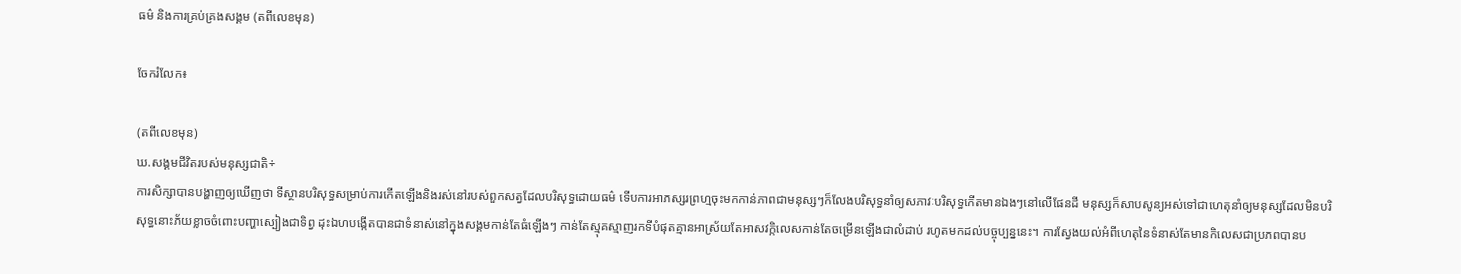ធម៌ និងការគ្រប់គ្រងសង្គម (តពីលេខមុន)

ចែករំលែក៖

(តពីលេខមុន)
ឃ.សង្គមជីវិតរបស់មនុស្សជាតិ÷
ការសិក្សាបានបង្ហាញឲ្យឃើញថា ទីស្ថានបរិសុទ្ធសម្រាប់ការកើតឡើងនិងរស់នៅរបស់ពួកសត្វដែលបរិសុទ្ធដោយធម៌ ទើបការអាភស្សរព្រហ្មចុះមកកាន់ភាពជាមនុស្សៗក៏លែងបរិសុទ្ធនាំឲ្យសភាវៈបរិសុទ្ធកើតមានឯងៗនៅលើផែនដី មនុស្សក៏សាបសូន្យអស់ទៅជាហេតុនាំឲ្យមនុស្សដែលមិនបរិសុទ្ធនោះភ័យខ្លាចចំពោះបញ្ហាស្បៀងជាទិព្វ ដុះឯហបង្កើតបានជាទំនាស់នៅក្នុងសង្គមកាន់តែធំឡើងៗ កាន់តែស្មុគស្មាញរកទីបំផុតគ្មានអាស្រ័យតែអាសវកិ្កលេសកាន់តែចម្រើនឡើងជាលំដាប់ រហូតមកដល់បច្ចុប្បន្ននេះ។ ការស្វែងយល់អំពីហេតុនៃទំនាស់តែមានកិលេសជាប្រភពបានប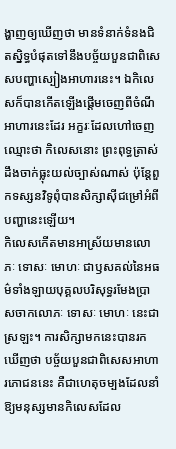ង្ហាញឲ្យឃើញថា មានទំនាក់ទំនងជិតស្និទ្ធបំផុតទៅនឹងបច្ច័យបួនជាពិសេសបញ្ហាស្បៀងអាហារនេះ។ ឯកិលេសក៏បានកើតឡើងផ្ដើមចេញពីចំណីអាហារនេះដែរ អក្ខរៈដែលហៅចេញឈ្មោះថា កិលេសនោះ ព្រះពុទ្ធត្រាស់ដឹងចាក់ធ្លុះយល់ច្បាស់ណាស់ ប៉ុន្តែពួកទស្សនវិទូពុំបានសិក្សាស៊ីជម្រៅអំពីបញ្ហានេះឡើយ។
កិលេសកើតមានអាស្រ័យមានលោភៈ ទោសៈ មោហៈ ជាឫសគល់នៃអធម៌ទាំងឡាយបុគ្គលបរិសុទ្ធរមែងប្រាសចាកលោភៈ ទោសៈ មោហៈ នេះជាស្រឡះ។ ការសិក្សាមកនេះបានរកឃើញថា បច្ច័យបួនជាពិសេសអាហារភោជននេះ គឺជាហេតុចម្បងដែលនាំឱ្យមនុស្សមានកិលេសដែល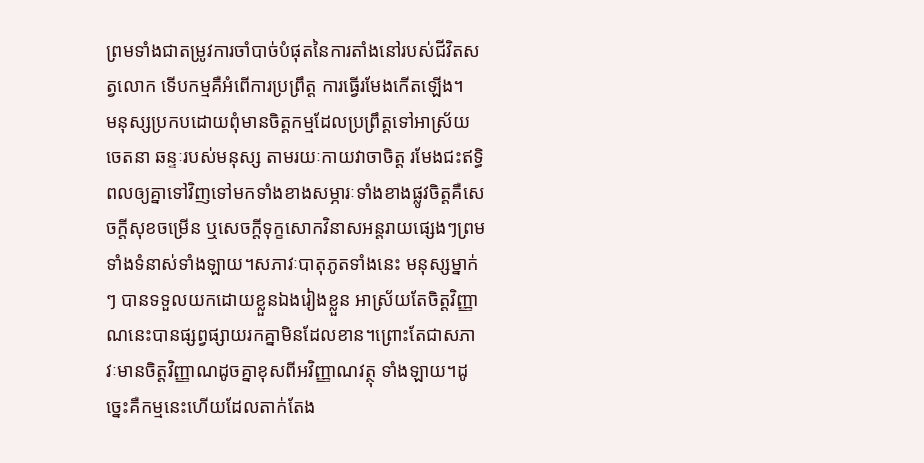ព្រមទាំងជាតម្រូវការចាំបាច់បំផុតនៃការតាំងនៅរបស់ជីវិតសត្វលោក ទើបកម្មគឺអំពើការប្រព្រឹត្ត ការធ្វើរមែងកើតឡើង។
មនុស្សប្រកបដោយពុំមានចិត្តកម្មដែលប្រព្រឹត្តទៅអាស្រ័យចេតនា ឆន្ទៈរបស់មនុស្ស តាមរយៈកាយវាចាចិត្ត រមែងជះឥទ្ធិពលឲ្យគ្នាទៅវិញទៅមកទាំងខាងសម្ភារៈទាំងខាងផ្លូវចិត្តគឺសេចក្តីសុខចម្រើន ឬសេចក្តីទុក្ខសោកវិនាសអន្តរាយផ្សេងៗព្រមទាំងទំនាស់ទាំងឡាយ។សភាវៈបាតុភូតទាំងនេះ មនុស្សម្នាក់ៗ បានទទួលយកដោយខ្លួនឯងរៀងខ្លួន អាស្រ័យតែចិត្តវិញ្ញាណនេះបានផ្សព្វផ្សាយរកគ្នាមិនដែលខាន។ព្រោះតែជាសភាវៈមានចិត្តវិញ្ញាណដូចគ្នាខុសពីអវិញ្ញាណវត្ថុ ទាំងឡាយ។ដូច្នេះគឺកម្មនេះហើយដែលតាក់តែង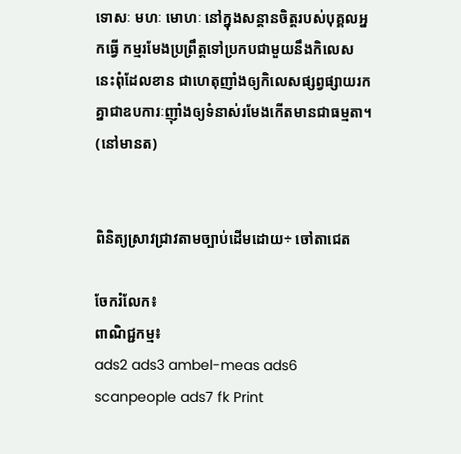ទោសៈ មហៈ មោហៈ នៅក្នុងសន្តានចិត្តរបស់បុគ្គលអ្នកធ្វើ កម្មរមែងប្រព្រឹត្តទៅប្រកបជាមួយនឹងកិលេសនេះពុំដែលខាន ជាហេតុញាំងឲ្យកិលេសផ្សព្វផ្សាយរកគ្នាជាឧបការៈញ៉ាំងឲ្យទំនាស់រមែងកើតមានជាធម្មតា។
(នៅមានត)


ពិនិត្យស្រាវជ្រាវតាមច្បាប់ដើមដោយ÷ ចៅតាជេត

ចែករំលែក៖
ពាណិជ្ជកម្ម៖
ads2 ads3 ambel-meas ads6 scanpeople ads7 fk Print